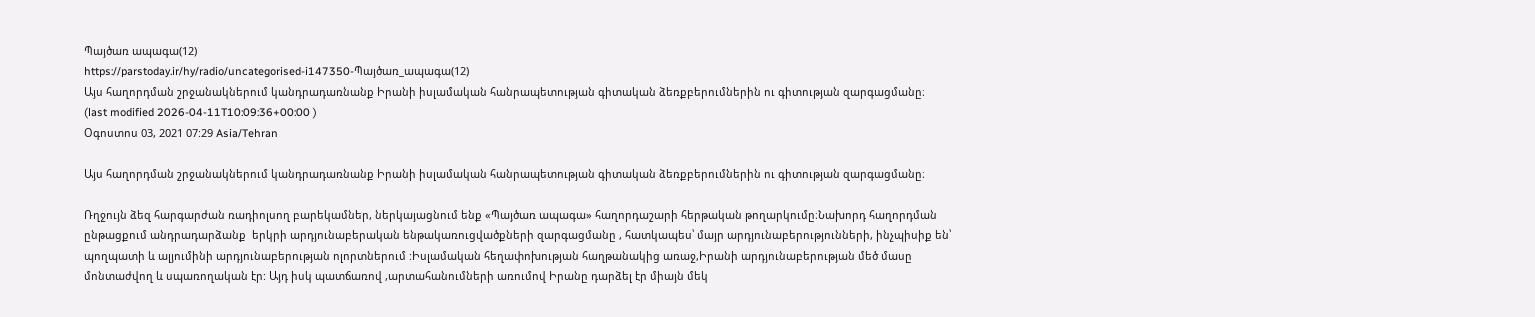Պայծառ ապագա(12)
https://parstoday.ir/hy/radio/uncategorised-i147350-Պայծառ_ապագա(12)
Այս հաղորդման շրջանակներում կանդրադառնանք Իրանի իսլամական հանրապետության գիտական ձեռքբերումներին ու գիտության զարգացմանը։
(last modified 2026-04-11T10:09:36+00:00 )
Օգոստոս 03, 2021 07:29 Asia/Tehran

Այս հաղորդման շրջանակներում կանդրադառնանք Իրանի իսլամական հանրապետության գիտական ձեռքբերումներին ու գիտության զարգացմանը։

Ռղջույն ձեզ հարգարժան ռադիոլսող բարեկամներ, ներկայացնում ենք «Պայծառ ապագա» հաղորդաշարի հերթական թողարկումը։Նախորդ հաղորդման  ընթացքում անդրադարձանք  երկրի արդյունաբերական ենթակառուցվածքների զարգացմանը , հատկապես՝ մայր արդյունաբերությունների, ինչպիսիք են՝ պողպատի և ալյումինի արդյունաբերության ոլորտներում :Իսլամական հեղափոխության հաղթանակից առաջ,Իրանի արդյունաբերության մեծ մասը մոնտաժվող և սպառողական էր: Այդ իսկ պատճառով ,արտահանումների առումով Իրանը դարձել էր միայն մեկ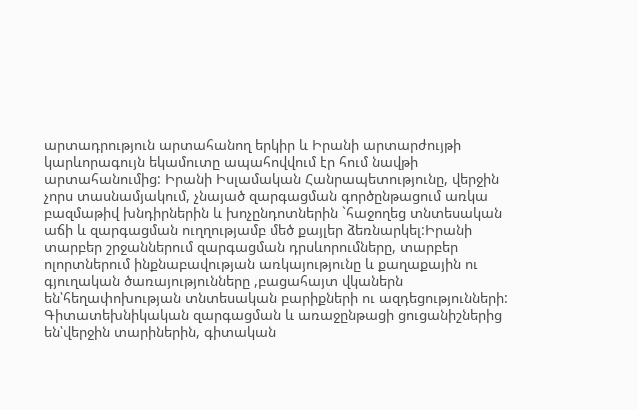արտադրություն արտահանող երկիր և Իրանի արտարժույթի կարևորագույն եկամուտը ապահովվում էր հում նավթի արտահանումից: Իրանի Իսլամական Հանրապետությունը, վերջին չորս տասնամյակում, չնայած զարգացման գործընթացում առկա բազմաթիվ խնդիրներին և խոչընդոտներին `հաջողեց տնտեսական աճի և զարգացման ուղղությամբ մեծ քայլեր ձեռնարկել:Իրանի տարբեր շրջաններում զարգացման դրսևորումները, տարբեր ոլորտներում ինքնաբավության առկայությունը և քաղաքային ու գյուղական ծառայությունները ,բացահայտ վկաներն են՝հեղափոխության տնտեսական բարիքների ու ազդեցությունների: Գիտատեխնիկական զարգացման և առաջընթացի ցուցանիշներից են՝վերջին տարիներին, գիտական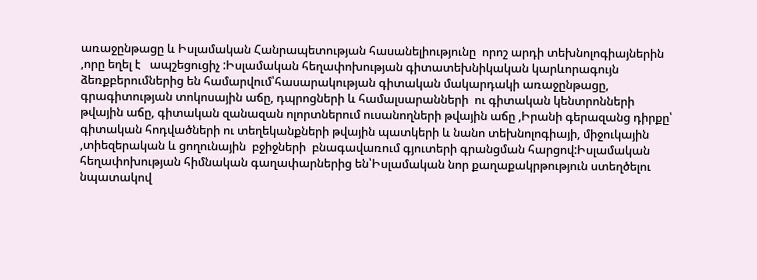առաջընթացը և Իսլամական Հանրապետության հասանելիությունը  որոշ արդի տեխնոլոգիայներին ,որը եղել է   ապշեցուցիչ :Իսլամական հեղափոխության գիտատեխնիկական կարևորագույն ձեռքբերումներից են համարվում՝հասարակության գիտական մակարդակի առաջընթացը, գրագիտության տոկոսային աճը, դպրոցների և համալսարանների  ու գիտական կենտրոնների թվային աճը, գիտական զանազան ոլորտներում ուսանողների թվային աճը ,Իրանի գերազանց դիրքը՝ գիտական հոդվածների ու տեղեկանքների թվային պատկերի և նանո տեխնոլոգիայի, միջուկային ,տիեզերական և ցողունային  բջիջների  բնագավառում գյուտերի գրանցման հարցով:Իսլամական հեղափոխության հիմնական գաղափարներից են՝Իսլամական նոր քաղաքակրթություն ստեղծելու նպատակով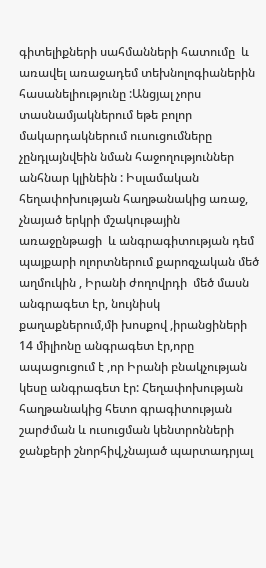գիտելիքների սահմանների հատումը  և առավել առաջադեմ տեխնոլոգիաներին հասանելիությունը :Անցյալ չորս տասնամյակներում եթե բոլոր մակարդակներում ուսուցումները չընդլայնվեին նման հաջողություններ անհնար կլինեին : Իսլամական հեղափոխության հաղթանակից առաջ, չնայած երկրի մշակութային առաջընթացի  և անգրագիտության դեմ պայքարի ոլորտներում քարոզչական մեծ աղմուկին , Իրանի ժողովրդի  մեծ մասն անգրագետ էր, նույնիսկ քաղաքներում,մի խոսքով ,իրանցիների 14 միլիոնը անգրագետ էր,որը ապացուցում է ,որ Իրանի բնակչության կեսը անգրագետ էր: Հեղափոխության հաղթանակից հետո գրագիտության շարժման և ուսուցման կենտրոնների ջանքերի շնորհիվ,չնայած պարտադրյալ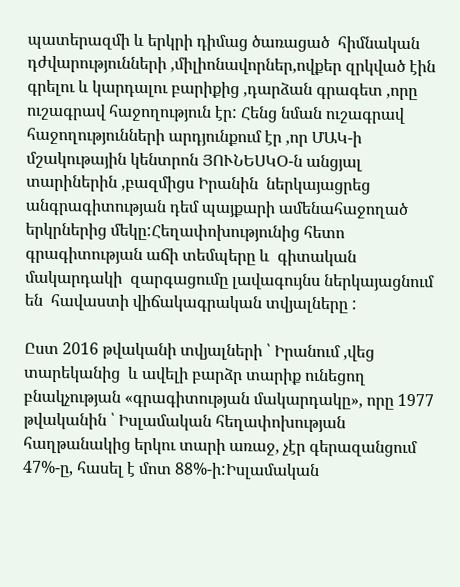պատերազմի և երկրի դիմաց ծառացած  հիմնական դժվարությունների ,միլիոնավորներ,ովքեր զրկված էին գրելու և կարդալու բարիքից ,դարձան գրագետ ,որը ուշագրավ հաջողություն էր: Հենց նման ուշագրավ հաջողությունների արդյունքում էր ,որ ՄԱԿ-ի մշակութային կենտրոն ՅՈՒՆԵՍԿՕ-ն անցյալ տարիներին ,բազմիցս Իրանին  ներկայացրեց անգրագիտության դեմ պայքարի ամենահաջողած երկրներից մեկը:Հեղափոխությունից հետո գրագիտության աճի տեմպերը և  գիտական մակարդակի  զարգացումը լավագույնս ներկայացնում են  հավաստի վիճակագրական տվյալները :

Ըստ 2016 թվականի տվյալների ՝ Իրանում ,վեց տարեկանից  և ավելի բարձր տարիք ունեցող  բնակչության «գրագիտության մակարդակը», որը 1977 թվականին ՝ Իսլամական հեղափոխության հաղթանակից երկու տարի առաջ, չէր գերազանցում 47%-ը, հասել է մոտ 88%-ի:Իսլամական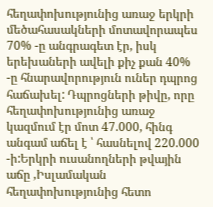հեղափոխությունից առաջ երկրի մեծահասակների մոտավորապես  70% -ը անգրագետ էր, իսկ երեխաների ավելի քիչ քան 40% -ը հնարավորություն ուներ դպրոց հաճախել: Դպրոցների թիվը, որը հեղափոխությունից առաջ կազմում էր մոտ 47.000, հինգ անգամ աճել է ՝ հասնելով 220.000 -ի:Երկրի ուսանողների թվային աճը ,Իսլամական հեղափոխությունից հետո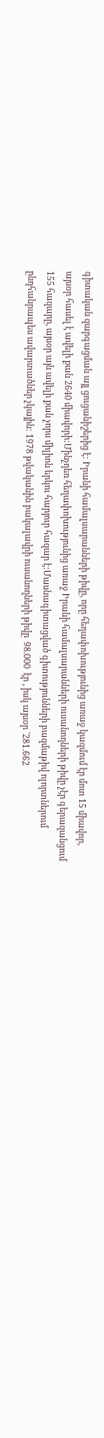գիտական զարգացման այլ ցուցանիշերից է: Իրանի համալսարանների թիվը, որը հեղափոխությունից առաջ կազմում էր մոտ 15 միավոր, այսօր հասել է ավելի քան 2640 միավորի:Մինչդեռ հեղափոխությունից առաջ Իրանի համալսարանների ուսանողների թիվը չէր գերազանցում 155 հազարը, այսօր այն ավելի քան չորս միլիոն երկու հարյուր հազար է:Մասնագիտացված գիտությունների բազմաթիվ ոլորտներում ընդհանրապես ավարտածներ չկային: 1978 թվականին բակալավրի ուսանողների թիվը  98.000  էր , իսկ այսօր `281.662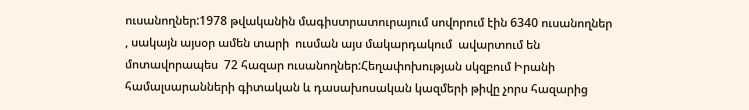ուսանողներ:1978 թվականին մագիստրատուրայում սովորում էին 6340 ուսանողներ , սակայն այսօր ամեն տարի  ուսման այս մակարդակում  ավարտում են  մոտավորապես  72 հազար ուսանողներ:Հեղափոխության սկզբում Իրանի համալսարանների գիտական և դասախոսական կազմերի թիվը չորս հազարից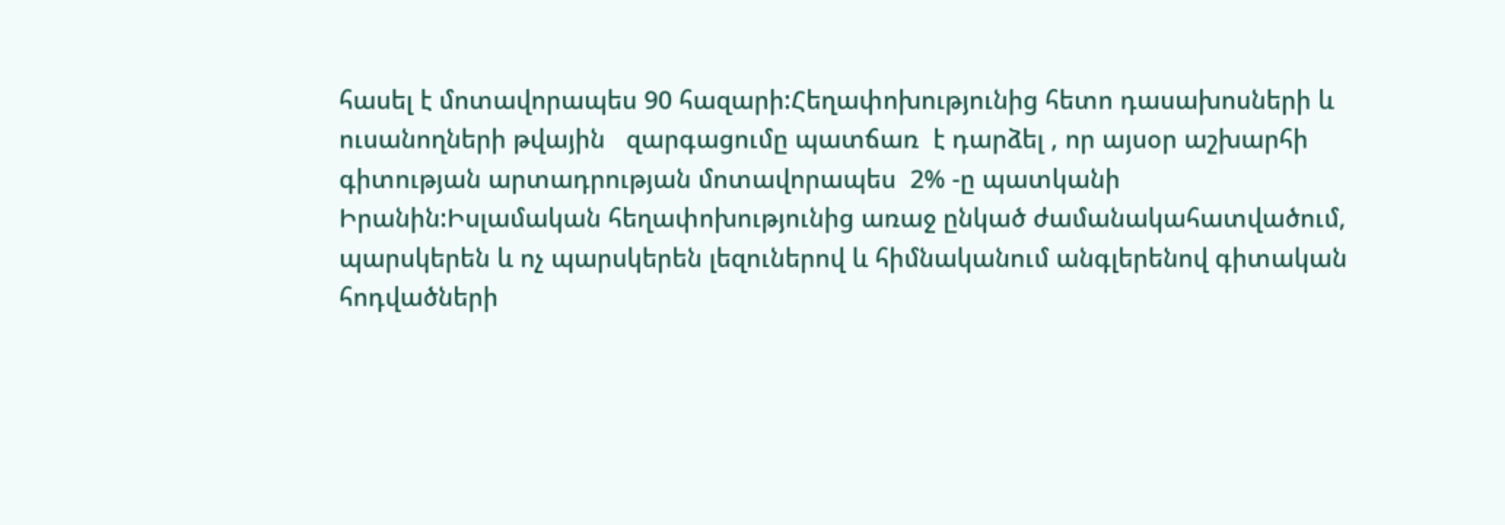հասել է մոտավորապես 90 հազարի:Հեղափոխությունից հետո դասախոսների և ուսանողների թվային   զարգացումը պատճառ  է դարձել , որ այսօր աշխարհի գիտության արտադրության մոտավորապես  2% -ը պատկանի  Իրանին:Իսլամական հեղափոխությունից առաջ ընկած ժամանակահատվածում, պարսկերեն և ոչ պարսկերեն լեզուներով և հիմնականում անգլերենով գիտական հոդվածների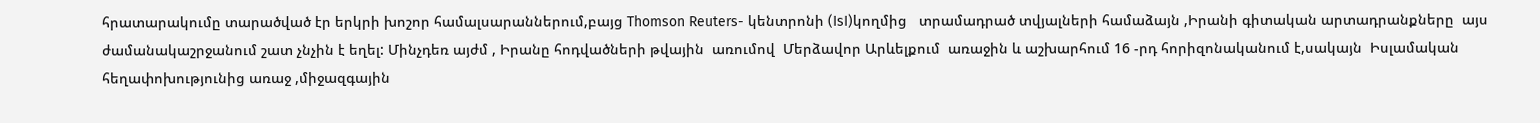հրատարակումը տարածված էր երկրի խոշոր համալսարաններում,բայց Thomson Reuters- կենտրոնի (IsI)կողմից   տրամադրած տվյալների համաձայն ,Իրանի գիտական արտադրանքները  այս ժամանակաշրջանում շատ չնչին է եղել: Մինչդեռ այժմ , Իրանը հոդվածների թվային  առումով  Մերձավոր Արևելքում  առաջին և աշխարհում 16 -րդ հորիզոնականում է,սակայն  Իսլամական հեղափոխությունից առաջ ,միջազգային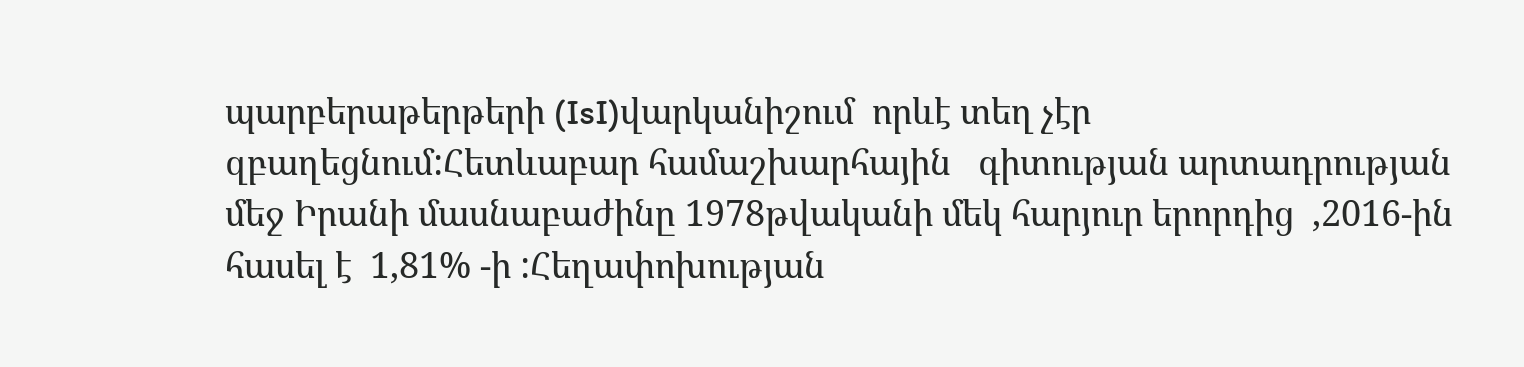պարբերաթերթերի (IsI)վարկանիշում  որևէ տեղ չէր զբաղեցնում:Հետևաբար համաշխարհային   գիտության արտադրության մեջ Իրանի մասնաբաժինը 1978թվականի մեկ հարյուր երորդից  ,2016-ին հասել է  1,81% -ի :Հեղափոխության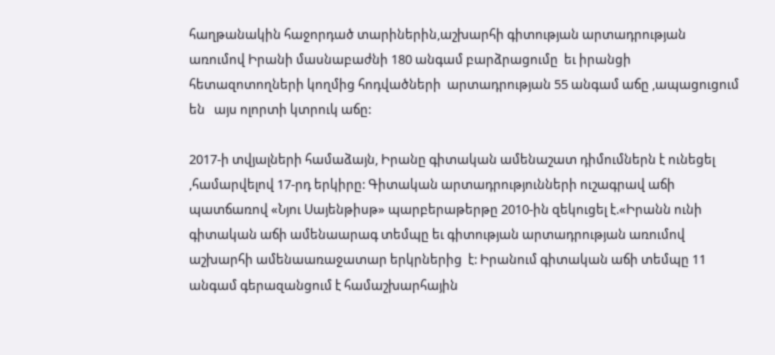հաղթանակին հաջորդած տարիներին,աշխարհի գիտության արտադրության առումով Իրանի մասնաբաժնի 180 անգամ բարձրացումը  եւ իրանցի հետազոտողների կողմից հոդվածների  արտադրության 55 անգամ աճը ,ապացուցում են   այս ոլորտի կտրուկ աճը:

2017-ի տվյալների համաձայն, Իրանը գիտական ամենաշատ դիմումներն է ունեցել ,համարվելով 17-րդ երկիրը: Գիտական արտադրությունների ուշագրավ աճի պատճառով «Նյու Սայենթիսթ» պարբերաթերթը 2010-ին զեկուցել է.«Իրանն ունի գիտական աճի ամենաարագ տեմպը եւ գիտության արտադրության առումով աշխարհի ամենաառաջատար երկրներից  է: Իրանում գիտական աճի տեմպը 11 անգամ գերազանցում է համաշխարհային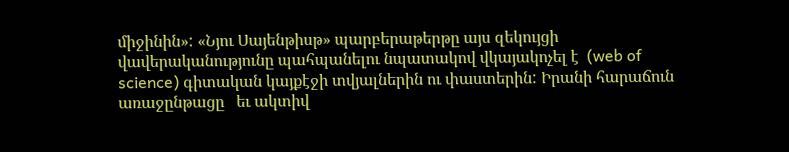միջինին»: «Նյու Սայենթիսթ» պարբերաթերթը այս զեկույցի վավերականությունը պահպանելու նպատակով վկայակոչել է  (web of science) գիտական կայքէջի տվյալներին ու փաստերին: Իրանի հարաճուն առաջընթացը   եւ ակտիվ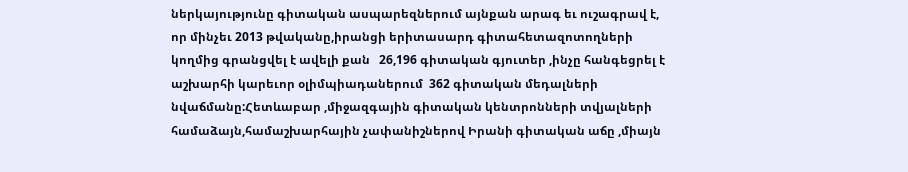ներկայությունը գիտական ասպարեզներում այնքան արագ եւ ուշագրավ է, որ մինչեւ 2013 թվականը,իրանցի երիտասարդ գիտահետազոտողների կողմից գրանցվել է ավելի քան   26,196 գիտական գյուտեր ,ինչը հանգեցրել է աշխարհի կարեւոր օլիմպիադաներում  362 գիտական մեդալների նվաճմանը:Հետևաբար ,միջազգային գիտական կենտրոնների տվյալների  համաձայն,համաշխարհային չափանիշներով Իրանի գիտական աճը ,միայն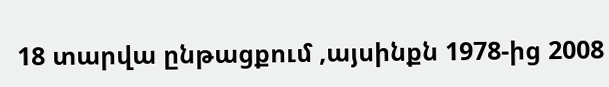18 տարվա ընթացքում ,այսինքն 1978-ից 2008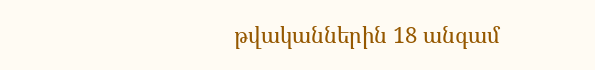թվականներին 18 անգամ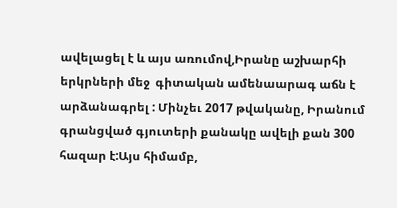ավելացել է և այս առումով,Իրանը աշխարհի երկրների մեջ  գիտական ամենաարագ աճն է արձանագրել : Մինչեւ 2017 թվականը, Իրանում գրանցված գյուտերի քանակը ավելի քան 300 հազար է:Այս հիմամբ,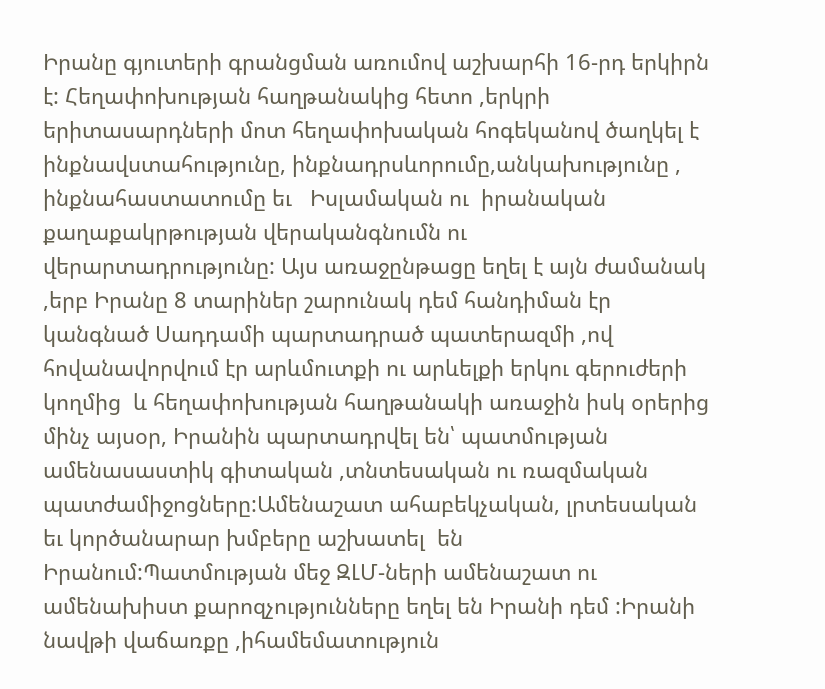Իրանը գյուտերի գրանցման առումով աշխարհի 16-րդ երկիրն է: Հեղափոխության հաղթանակից հետո ,երկրի երիտասարդների մոտ հեղափոխական հոգեկանով ծաղկել է  ինքնավստահությունը, ինքնադրսևորումը,անկախությունը , ինքնահաստատումը եւ   Իսլամական ու  իրանական քաղաքակրթության վերականգնումն ու  վերարտադրությունը: Այս առաջընթացը եղել է այն ժամանակ ,երբ Իրանը 8 տարիներ շարունակ դեմ հանդիման էր կանգնած Սադդամի պարտադրած պատերազմի ,ով հովանավորվում էր արևմուտքի ու արևելքի երկու գերուժերի կողմից  և հեղափոխության հաղթանակի առաջին իսկ օրերից մինչ այսօր, Իրանին պարտադրվել են՝ պատմության ամենասաստիկ գիտական ,տնտեսական ու ռազմական պատժամիջոցները:Ամենաշատ ահաբեկչական, լրտեսական եւ կործանարար խմբերը աշխատել  են Իրանում:Պատմության մեջ ԶԼՄ-ների ամենաշատ ու ամենախիստ քարոզչությունները եղել են Իրանի դեմ :Իրանի նավթի վաճառքը ,իհամեմատություն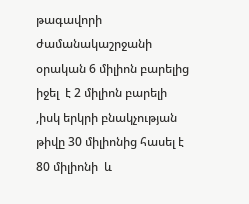թագավորի ժամանակաշրջանի օրական 6 միլիոն բարելից  իջել  է 2 միլիոն բարելի  ,իսկ երկրի բնակչության թիվը 30 միլիոնից հասել է 80 միլիոնի  և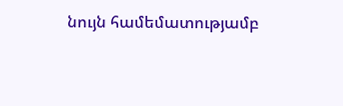նույն համեմատությամբ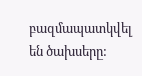բազմապատկվել են ծախսերը: